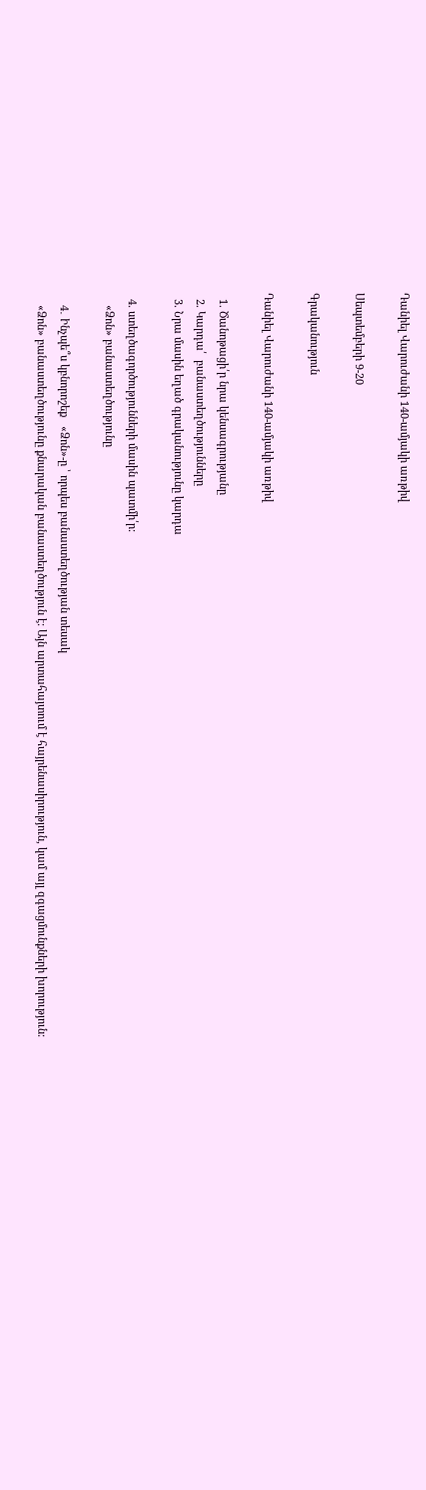Դանիել Վարուժանի 140-ամյակի առթիվ

Սեպտեմբերի 9-20

Գրականություն

Դանիել Վարուժանի 140-ամյակի առթիվ

  1. Ծանոթացի՛ր նրա կենսագրությանը
  2. Կարդա՛  բանաստեղծությունները
  3. Նրա մասին եղած գրականությունը կարդա

  4. ստեղծագործությունների մասին պատմի՛ր:
    «Ձոն» բանաստեղծությունը

    4․ Ինչպե՞ս կբնորոշեք   «Ձոն»-ը ՝ որպես բանաստեղծության տեսակ
    «Ձոն» բանաստեղծությունը քնարական բանաստեղծություն է: Այն արտահայտում է հայրենասիրություն, կամ այլ զգացմունքների խորություն: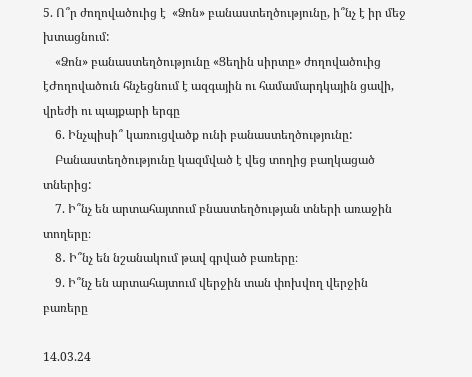5. Ո՞ր ժողովածուից է  «Ձոն» բանաստեղծությունը, ի՞նչ է իր մեջ խտացնում:
    «Ձոն» բանաստեղծությունը «Ցեղին սիրտը» ժողովածուից էԺողովածուն հնչեցնում է ազգային ու համամարդկային ցավի, վրեժի ու պայքարի երգը
    6. Ինչպիսի՞ կառուցվածք ունի բանաստեղծությունը:
    Բանաստեղծությունը կազմված է վեց տողից բաղկացած տներից:
    7. Ի՞նչ են արտահայտում բնաստեղծության տների առաջին տողերը։
    8․ Ի՞նչ են նշանակում թավ գրված բառերը։
    9. Ի՞նչ են արտահայտում վերջին տան փոխվող վերջին բառերը

14.03.24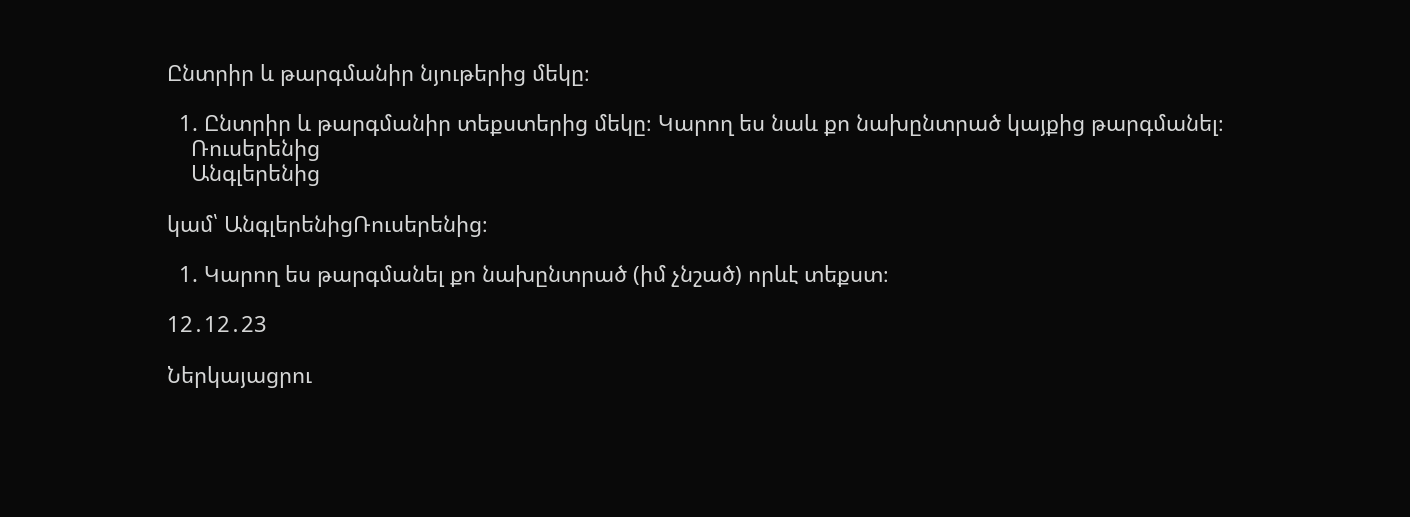Ընտրիր և թարգմանիր նյութերից մեկը։

  1. Ընտրիր և թարգմանիր տեքստերից մեկը։ Կարող ես նաև քո նախընտրած կայքից թարգմանել։
    Ռուսերենից
    Անգլերենից

կամ՝ ԱնգլերենիցՌուսերենից։

  1. Կարող ես թարգմանել քո նախընտրած (իմ չնշած) որևէ տեքստ։

12․12․23

Ներկայացրու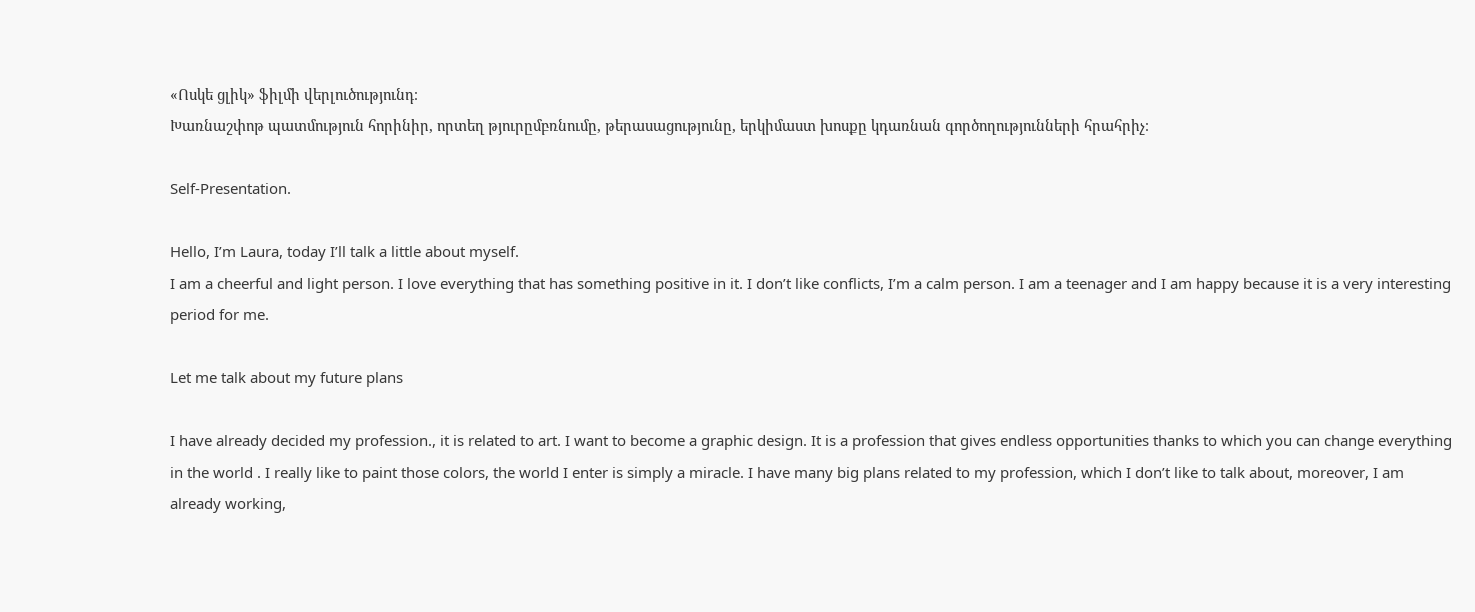«Ոսկե ցլիկ» ֆիլմի վերլուծությունդ։
Խառնաշփոթ պատմություն հորինիր, որտեղ թյուրըմբռնումը, թերասացությունը, երկիմաստ խոսքը կդառնան գործողությունների հրահրիչ։

Self-Presentation.

Hello, I’m Laura, today I’ll talk a little about myself.
I am a cheerful and light person. I love everything that has something positive in it. I don’t like conflicts, I’m a calm person. I am a teenager and I am happy because it is a very interesting period for me.

Let me talk about my future plans

I have already decided my profession., it is related to art. I want to become a graphic design. It is a profession that gives endless opportunities thanks to which you can change everything in the world . I really like to paint those colors, the world I enter is simply a miracle. I have many big plans related to my profession, which I don’t like to talk about, moreover, I am already working,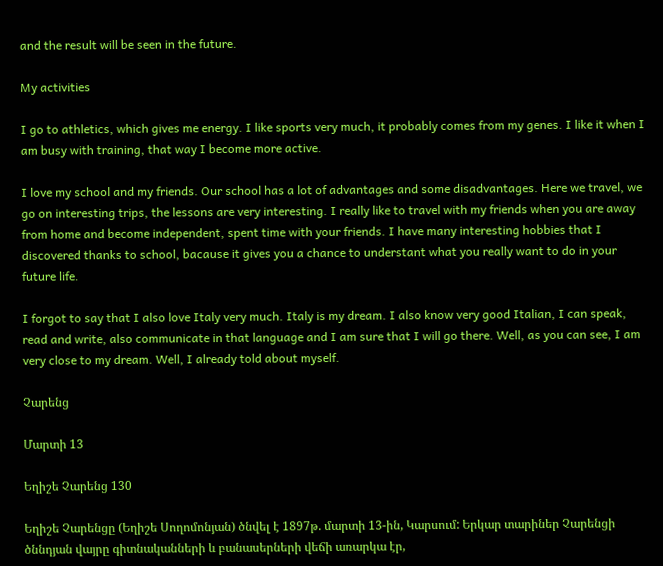and the result will be seen in the future.

My activities

I go to athletics, which gives me energy. I like sports very much, it probably comes from my genes. I like it when I am busy with training, that way I become more active.

I love my school and my friends. Our school has a lot of advantages and some disadvantages. Here we travel, we go on interesting trips, the lessons are very interesting. I really like to travel with my friends when you are away from home and become independent, spent time with your friends. I have many interesting hobbies that I discovered thanks to school, bacause it gives you a chance to understant what you really want to do in your future life․

I forgot to say that I also love Italy very much. Italy is my dream. I also know very good Italian, I can speak, read and write, also communicate in that language and I am sure that I will go there. Well, as you can see, I am very close to my dream. Well, I already told about myself.

Չարենց

Մարտի 13

Եղիշե Չարենց 130

Եղիշե Չարենցը (Եղիշե Սողոմոնյան) ծնվել է 1897թ. մարտի 13-ին, Կարսում: Երկար տարիներ Չարենցի ծննդյան վայրը գիտնականների և բանասերների վեճի առարկա էր,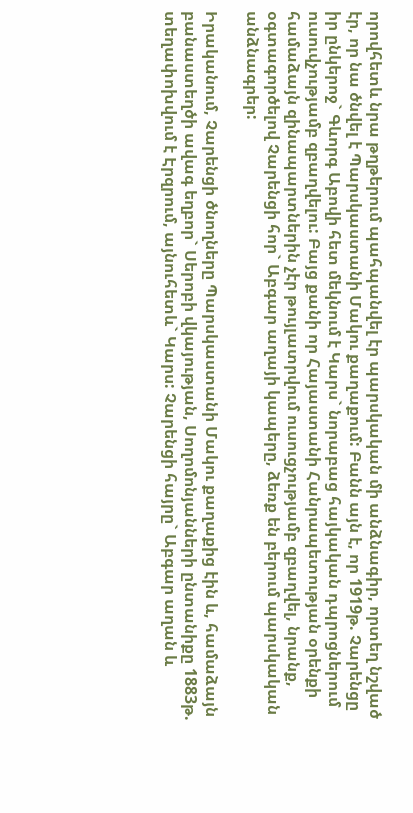որովհետև նրա թղթերում պահպանվել էր պարսկական մի անձնագիր, որտեղ նշված էր, որ նա ծնվել է Պարսկաստանի Մակու քաղաքում: Բանն այն է, որ 1919թ. Չարենցը իր ընկերոջ` Գևորգ Աբովի հետ մեկնում է Կարս` նորաբաց հայկական դպրոցներում ուսուվչությամբ զբաղվելու: Բայց քանի որ Հայաստանի Հանրապետության օրենքի համաձայն զինապարտներին չէր թույլատրվում ուսուցչությամբ զբաղվել, նրանք, օգտագործելով Չարենցի հոր` Աբգար աղայի կապերը, ձեռք են բերում պարսկական անձնագրեր:

Իրականում, Չարենցի ծնողները Պարսկաստանի Մակու քաղաքից էին և, համաձայն բանաստեղծի ավագ եղբոր` Սերոբի վկայության, Սողոմոնյանների ընտանիքը 1883թ. տեղափոխվում է Էրզրում, այնուհետև` Կարս: Չարենցի հայրը` Աբգար աղան և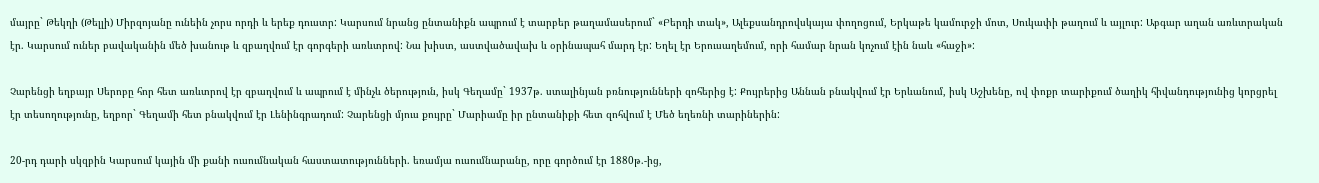մայրը` Թեկղի (Թելլի) Միրզոյանը ունեին չորս որդի և երեք դուստր: Կարսում նրանց ընտանիքն ապրում է տարբեր թաղամասերում` «Բերդի տակ», Ալեքսանդրովսկայա փողոցում, Երկաթե կամուրջի մոտ, Սուկափի թաղում և այլուր: Աբգար աղան առևտրական էր. Կարսում ուներ բավականին մեծ խանութ և զբաղվում էր գորգերի առևտրով: Նա խիստ, աստվածավախ և օրինապահ մարդ էր: Եղել էր Երուսաղեմում, որի համար նրան կոչում էին նաև «հաջի»:

Չարենցի եղբայր Սերոբը հոր հետ առևտրով էր զբաղվում և ապրում է մինչև ծերություն, իսկ Գեղամը` 1937թ. ստալինյան բռնությունների զոհերից է: Քույրերից Աննան բնակվում էր Երևանում, իսկ Աշխենը, ով փոքր տարիքում ծաղիկ հիվանդությունից կորցրել էր տեսողությունը, եղբոր` Գեղամի հետ բնակվում էր Լենինգրադում: Չարենցի մյուս քույրը` Մարիամը իր ընտանիքի հետ զոհվում է Մեծ եղեռնի տարիներին:

20-րդ դարի սկզբին Կարսում կային մի քանի ուսումնական հաստատությունների. եռամյա ուսումնարանը, որը գործում էր 1880թ.-ից,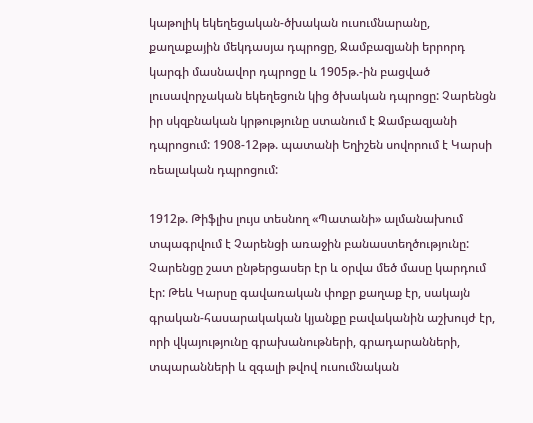կաթոլիկ եկեղեցական-ծխական ուսումնարանը, քաղաքային մեկդասյա դպրոցը, Ջամբազյանի երրորդ կարգի մասնավոր դպրոցը և 1905թ.-ին բացված լուսավորչական եկեղեցուն կից ծխական դպրոցը: Չարենցն իր սկզբնական կրթությունը ստանում է Ջամբազյանի դպրոցում: 1908-12թթ. պատանի Եղիշեն սովորում է Կարսի ռեալական դպրոցում:

1912թ. Թիֆլիս լույս տեսնող «Պատանի» ալմանախում տպագրվում է Չարենցի առաջին բանաստեղծությունը: Չարենցը շատ ընթերցասեր էր և օրվա մեծ մասը կարդում էր: Թեև Կարսը գավառական փոքր քաղաք էր, սակայն գրական-հասարակական կյանքը բավականին աշխույժ էր, որի վկայությունը գրախանութների, գրադարանների, տպարանների և զգալի թվով ուսումնական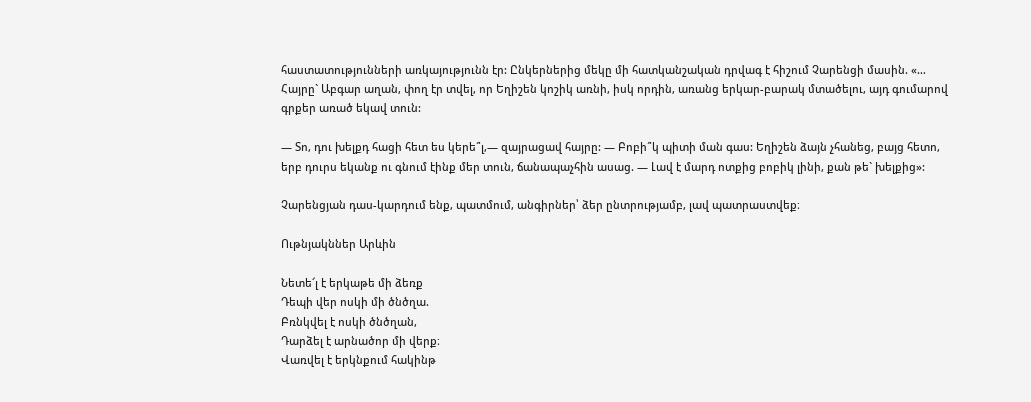հաստատությունների առկայությունն էր: Ընկերներից մեկը մի հատկանշական դրվագ է հիշում Չարենցի մասին. «… Հայրը` Աբգար աղան, փող էր տվել, որ Եղիշեն կոշիկ առնի, իսկ որդին, առանց երկար-բարակ մտածելու, այդ գումարով գրքեր առած եկավ տուն:

— Տո, դու խելքդ հացի հետ ես կերե՞լ,— զայրացավ հայրը: — Բոբի՞կ պիտի ման գաս: Եղիշեն ձայն չհանեց, բայց հետո, երբ դուրս եկանք ու գնում էինք մեր տուն, ճանապաչհին ասաց. — Լավ է մարդ ոտքից բոբիկ լինի, քան թե` խելքից»:

Չարենցյան դաս-կարդում ենք, պատմում, անգիրներ՝ ձեր ընտրությամբ, լավ պատրաստվեք։

Ութնյակններ Արևին

Նետե՜լ է երկաթե մի ձեռք
Դեպի վեր ոսկի մի ծնծղա.
Բռնկվել է ոսկի ծնծղան,
Դարձել է արնածոր մի վերք։
Վառվել է երկնքում հակինթ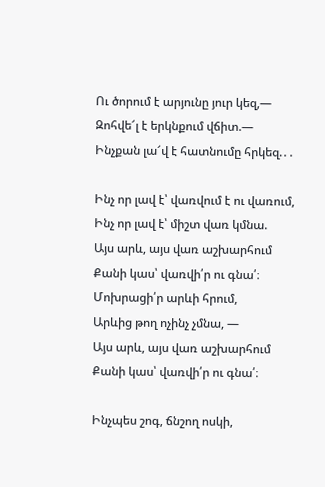Ու ծորում է արյունը յուր կեզ,—
Զոհվե՜լ է երկնքում վճիտ.—
Ինչքան լա՜վ է հատնումը հրկեզ.․․

Ինչ որ լավ է՝ վառվում է ու վառում,
Ինչ որ լավ է՝ միշտ վառ կմնա.
Այս արև, այս վառ աշխարհում
Քանի կաս՝ վառվի՛ր ու գնա՛։
Մոխրացի՛ր արևի հրում,
Արևից թող ոչինչ չմնա, —
Այս արև, այս վառ աշխարհում
Քանի կաս՝ վառվի՛ր ու գնա՛։

Ինչպես շոգ, ճնշող ոսկի,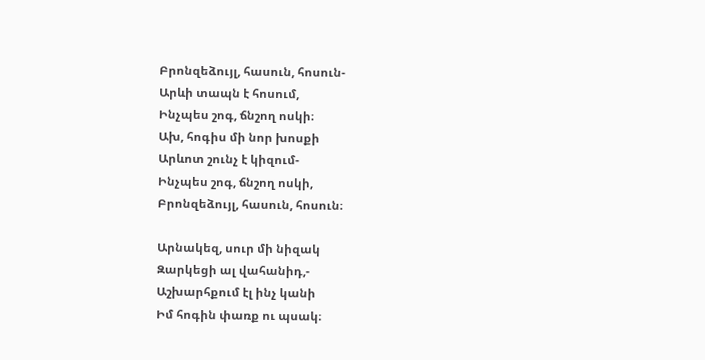Բրոնզեձույլ, հասուն, հոսուն-
Արևի տապն է հոսում,
Ինչպես շոգ, ճնշող ոսկի։
Ախ, հոգիս մի նոր խոսքի
Արևոտ շունչ է կիզում-
Ինչպես շոգ, ճնշող ոսկի,
Բրոնզեձույլ, հասուն, հոսուն։

Արնակեզ, սուր մի նիզակ
Զարկեցի ալ վահանիդ,-
Աշխարհքում էլ ինչ կանի
Իմ հոգին փառք ու պսակ։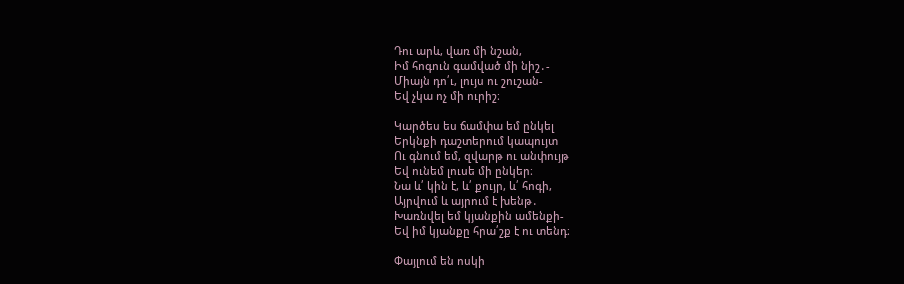Դու արև, վառ մի նշան,
Իմ հոգուն գամված մի նիշ․-
Միայն դո՛ւ, լույս ու շուշան-
Եվ չկա ոչ մի ուրիշ։

Կարծես ես ճամփա եմ ընկել
Երկնքի դաշտերում կապույտ
Ու գնում եմ, զվարթ ու անփույթ
Եվ ունեմ լուսե մի ընկեր։
Նա և՛ կին է, և՛ քույր, և՛ հոգի,
Այրվում և այրում է խենթ․
Խառնվել եմ կյանքին ամենքի-
Եվ իմ կյանքը հրա՛շք է ու տենդ։

Փայլում են ոսկի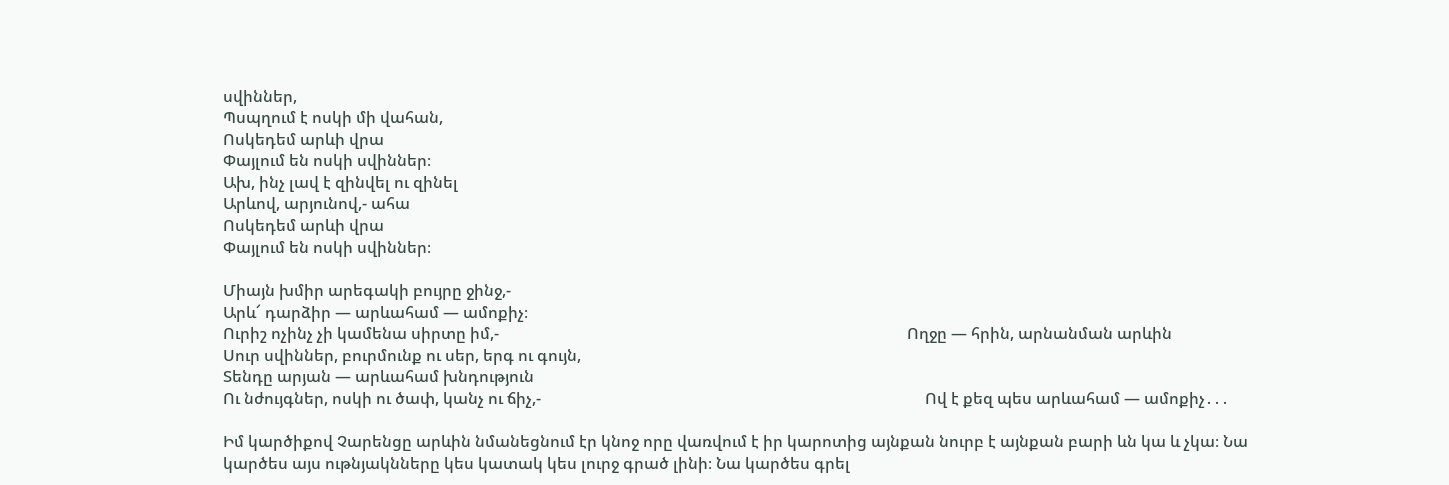սվիններ,
Պսպղում է ոսկի մի վահան,
Ոսկեդեմ արևի վրա
Փայլում են ոսկի սվիններ։
Ախ, ինչ լավ է զինվել ու զինել
Արևով, արյունով,- ահա
Ոսկեդեմ արևի վրա
Փայլում են ոսկի սվիններ։

Միայն խմիր արեգակի բույրը ջինջ,-
Արև՜ դարձիր — արևահամ — ամոքիչ։
Ուրիշ ոչինչ չի կամենա սիրտը իմ,-                                                                                                      Ողջը — հրին, արնանման արևին
Սուր սվիններ, բուրմունք ու սեր, երգ ու գույն,
Տենդը արյան — արևահամ խնդություն
Ու նժույգներ, ոսկի ու ծափ, կանչ ու ճիչ,-                                                                                                Ով է քեզ պես արևահամ — ամոքիչ․․․

Իմ կարծիքով Չարենցը արևին նմանեցնում էր կնոջ որը վառվում է իր կարոտից այնքան նուրբ է այնքան բարի ևն կա և չկա։ Նա կարծես այս ութնյակնները կես կատակ կես լուրջ գրած լինի։ Նա կարծես գրել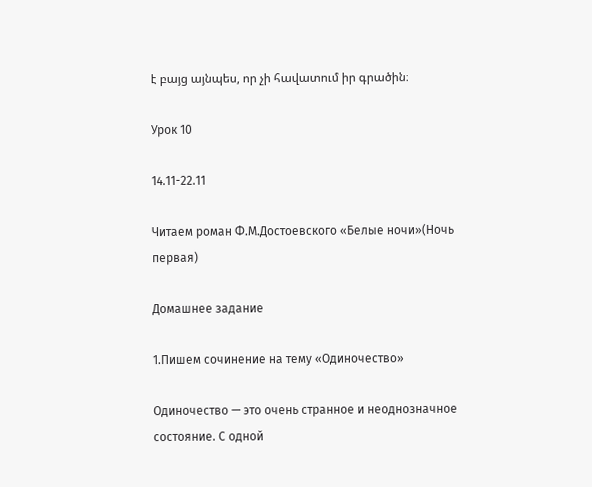է բայց այնպես, որ չի հավատում իր գրածին։

Урок 10

14.11-22.11

Читаем роман Ф.М.Достоевского «Белые ночи»(Ночь первая)

Домашнее задание

1.Пишем сочинение на тему «Одиночество»

Одиночество — это очень странное и неоднозначное состояние. С одной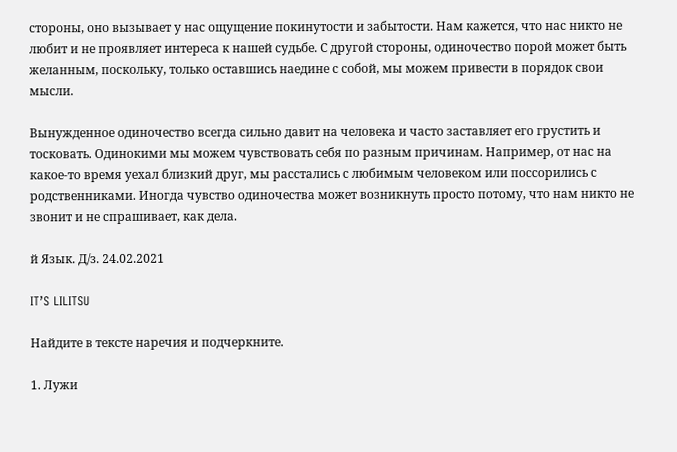стороны, оно вызывает у нас ощущение покинутости и забытости. Нам кажется, что нас никто не любит и не проявляет интереса к нашей судьбе. С другой стороны, одиночество порой может быть желанным, поскольку, только оставшись наедине с собой, мы можем привести в порядок свои мысли.

Вынужденное одиночество всегда сильно давит на человека и часто заставляет его грустить и тосковать. Одинокими мы можем чувствовать себя по разным причинам. Например, от нас на какое-то время уехал близкий друг, мы расстались с любимым человеком или поссорились с родственниками. Иногда чувство одиночества может возникнуть просто потому, что нам никто не звонит и не спрашивает, как дела.

й Язык. Д/з. 24.02.2021

IT’S LILITSU

Найдите в тексте наречия и подчеркните.

1. Лужи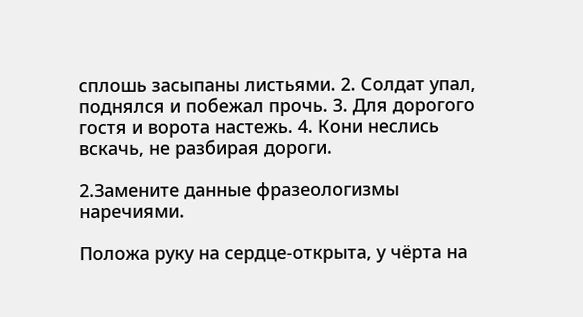сплошь засыпаны листьями. 2. Солдат упал, поднялся и побежал прочь. 3. Для дорогого гостя и ворота настежь. 4. Кони неслись вскачь, не разбирая дороги.

2.Замените данные фразеологизмы наречиями.

Положа руку на сердце-открыта, у чёрта на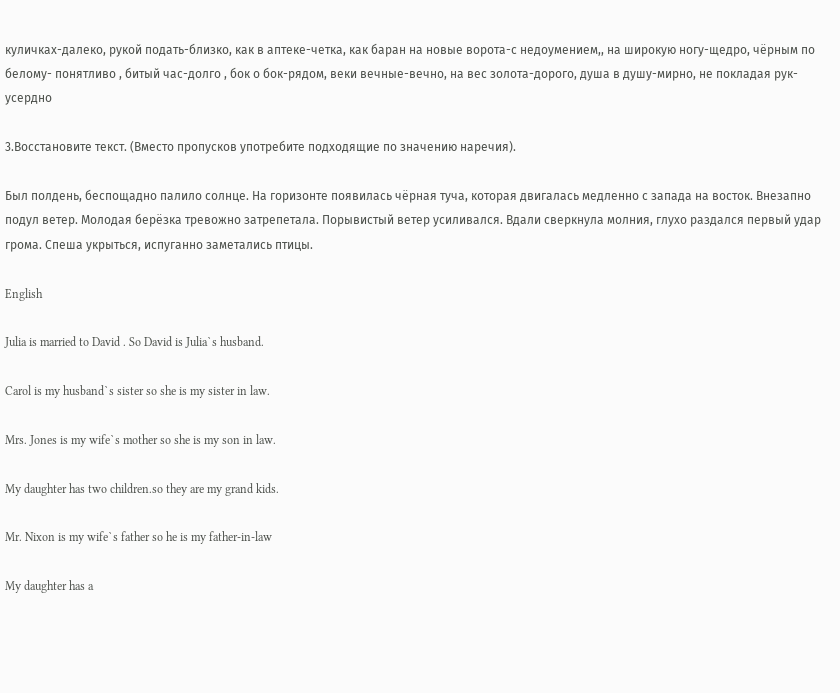куличках-далеко, рукой подать-близко, как в аптеке-четка, как баран на новые ворота-с недоумением,, на широкую ногу-щедро, чёрным по белому- понятливо , битый час-долго , бок о бок-рядом, веки вечные-вечно, на вес золота-дорого, душа в душу-мирно, не покладая рук- усердно

3.Восстановите текст. (Вместо пропусков употребите подходящие по значению наречия).

Был полдень, беспощадно палило солнце. На горизонте появилась чёрная туча, которая двигалась медленно с запада на восток. Внезапно подул ветер. Молодая берёзка тревожно затрепетала. Порывистый ветер усиливался. Вдали сверкнула молния, глухо раздался первый удар грома. Спеша укрыться, испуганно заметались птицы.

English

Julia is married to David . So David is Julia`s husband.

Carol is my husband`s sister so she is my sister in law.

Mrs. Jones is my wife`s mother so she is my son in law.

My daughter has two children.so they are my grand kids.

Mr. Nixon is my wife`s father so he is my father-in-law

My daughter has a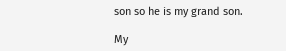son so he is my grand son.

My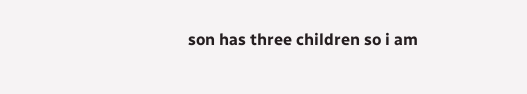son has three children so i am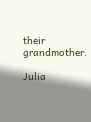their grandmother.

Julia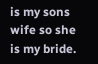is my sons wife so she is my bride.